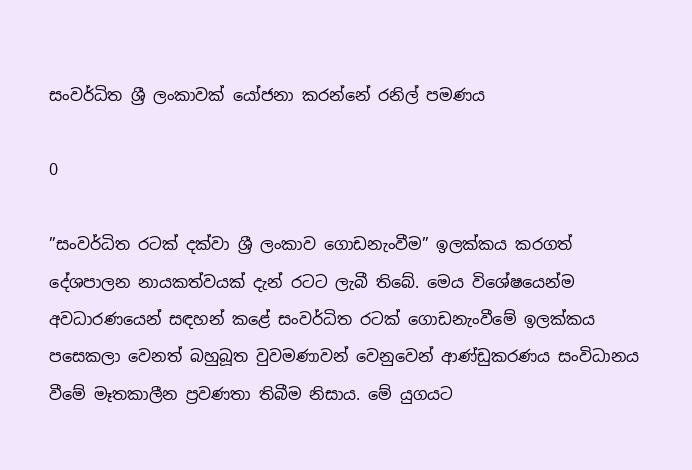සංවර්ධිත ශ්‍රී ලංකාවක් යෝජනා කරන්නේ රනිල් පමණය

0

”සංවර්ධිත රටක් දක්වා ශ්‍රී ලංකාව ගොඩනැංවීම” ඉලක්කය කරගත් දේශපාලන නායකත්වයක් දැන් රටට ලැබී තිබේ. මෙය විශේෂයෙන්ම අවධාරණයෙන් සඳහන් කළේ සංවර්ධිත රටක් ගොඩනැංවීමේ ඉලක්කය පසෙකලා වෙනත් බහුබූත වුවමණාවන් වෙනුවෙන් ආණ්ඩුකරණය සංවිධානය වීමේ මෑතකාලීන ප්‍රවණතා තිබීම නිසාය. මේ යුගයට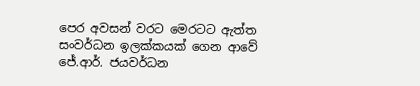පෙර අවසන් වරට මෙරටට ඇත්ත සංවර්ධන ඉලක්කයක් ගෙන ආවේ ජේ.ආර්. ජයවර්ධන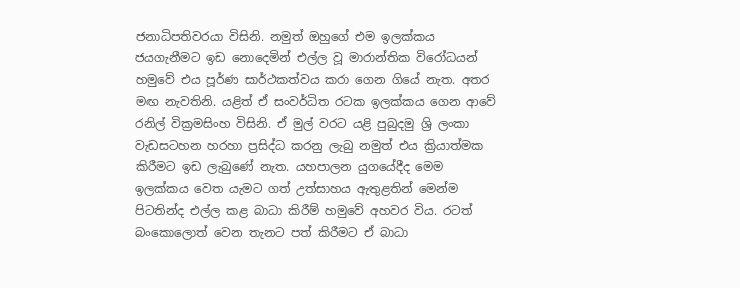ජනාධිපතිවරයා විසිනි. නමුත් ඔහුගේ එම ඉලක්කය ජයගැනීමට ඉඩ නොදෙමින් එල්ල වූ මාරාන්තික විරෝධයන් හමුවේ එය පූර්ණ සාර්ථකත්වය කරා ගෙන ගියේ නැත. අතර මඟ නැවතිනි. යළිත් ඒ සංවර්ධිත රටක ඉලක්කය ගෙන ආවේ රනිල් වික්‍රමසිංහ විසිනි. ඒ මුල් වරට යළි පුබුදමු ශ්‍රි ලංකා වැඩසටහන හරහා ප්‍රසිද්ධ කරනු ලැබු නමුත් එය ක්‍රියාත්මක කිරීමට ඉඩ ලැබුණේ නැත. යහපාලන යුගයේදීද මෙම ඉලක්කය වෙත යැමට ගත් උත්සාහය ඇතුළතින් මෙන්ම පිටතින්ද එල්ල කළ බාධා කිරීම් හමුවේ අහවර විය. රටත් බංකොලොත් වෙන තැනට පත් කිරීමට ඒ බාධා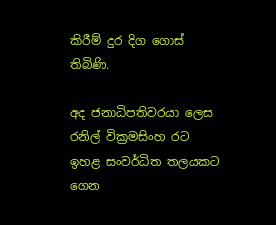කිරීම් දුර දිග ගොස් තිබිණි.

අද ජනාධිපතිවරයා ලෙස රනිල් වික්‍රමසිංහ රට ඉහළ සංවර්ධිත තලයකට ගෙන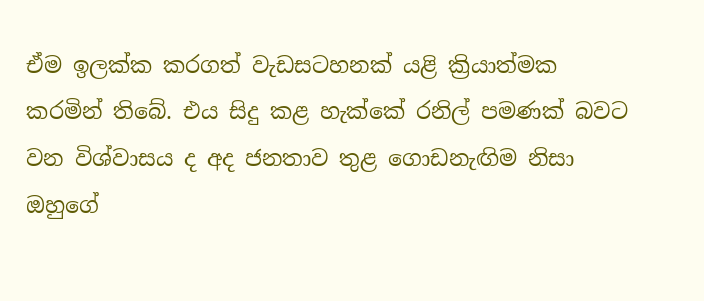ඒම ඉලක්ක කරගත් වැඩසටහනක් යළි ක්‍රියාත්මක කරමින් තිබේ. එය සිදු කළ හැක්කේ රනිල් පමණක් බවට වන විශ්වාසය ද අද ජනතාව තුළ ගොඩනැඟිම නිසා ඔහුගේ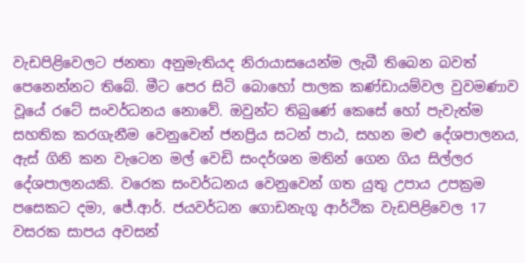වැඩපිළිවෙලට ජනතා අනුමැතියද නිරායාසයෙන්ම ලැබී තිබෙන බවත් පෙනෙන්නට තිබේ. මීට පෙර සිටි බොහෝ පාලක කණ්ඩායම්වල වුවමණාව වූයේ රටේ සංවර්ධනය නොවේ. ඔවුන්ට තිබුණේ කෙසේ හෝ පැවැත්ම සහතික කරගැනීම වෙනුවෙන් ජනප්‍රිය සටන් පාඨ, සහන මළු දේශපාලනය, ඇස් ගිනි කන වැටෙන මල් වෙඩි සංදර්ශන මතින් ගෙන ගිය සිල්ලර දේශපාලනයකි. වරෙක සංවර්ධනය වෙනුවෙන් ගත යුතු උපාය උපක්‍රම පසෙකට දමා, ජේ.ආර්. ජයවර්ධන ගොඩනැගූ ආර්ථික වැඩපිළිවෙල 17 වසරක සාපය අවසන්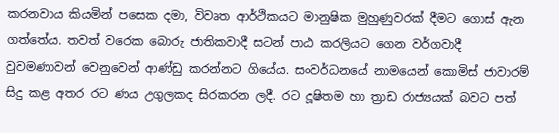කරනවාය කියමින් පසෙක දමා, විවෘත ආර්ථිකයට මානුෂික මුහුණුවරක් දීමට ගොස් ඇන ගත්තේය. තවත් වරෙක බොරු ජාතිකවාදී සටන් පාඨ කරලියට ගෙන වර්ගවාදී වුවමණාවන් වෙනුවෙන් ආණ්ඩු කරන්නට ගියේය. සංවර්ධනයේ නාමයෙන් කොමිස් ජාවාරම් සිදු කළ අතර රට ණය උගුලකද සිරකරන ලදී. රට දූෂිතම හා ත්‍රාඩ රාජ්‍යයක් බවට පත්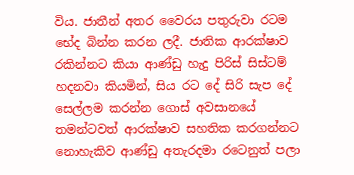විය. ජාතීන් අතර වෛරය පතුරුවා රටම භේද බින්න කරන ලදී. ජාතික ආරක්ෂාව රකින්නට කියා ආණ්ඩු හැදු පිරිස් සිස්ටම් හදනවා කියමින්, සිය රට දේ සිරි සැප දේ සෙල්ලම කරන්න ගොස් අවසානයේ තමන්ටවත් ආරක්ෂාව සහතික කරගන්නට නොහැකිව ආණ්ඩු අතැරදමා රටෙනුත් පලා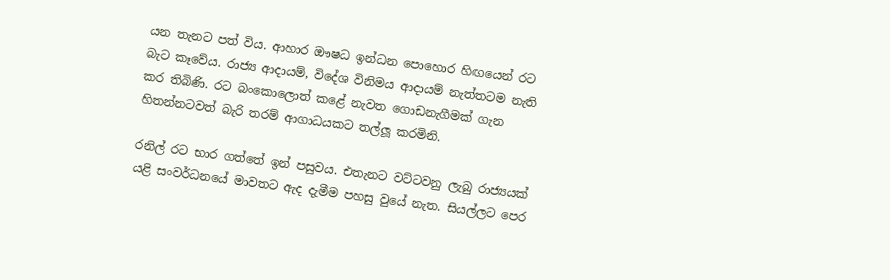යන තැනට පත් විය. ආහාර ඖෂධ ඉන්ධන පොහොර හිඟයෙන් රට බැට කෑවේය. රාජ්‍ය ආදායම්, විදේශ විනිමය ආදායම් නැත්තටම නැති කර තිබිණි. රට බංකොලොත් කළේ නැවත ගොඩනැගීමක් ගැන හිතන්නටවත් බැරි තරම් ආගාධයකට තල්ලූ‍ කරමිනි.

රනිල් රට භාර ගත්තේ ඉන් පසුවය. එතැනට වට්ටවනු ලැබු රාජ්‍යයක් යළි සංවර්ධනයේ මාවතට ඇද දැමීම පහසු වුයේ නැත. සියල්ලට පෙර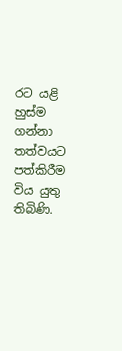රට යළි හුස්ම ගන්නා තත්වයට පත්කිරීම විය යුතු තිබිණි.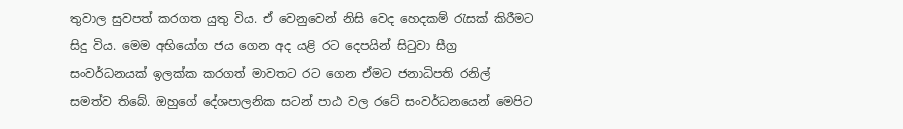තුවාල සුවපත් කරගත යුතු විය. ඒ වෙනුවෙන් නිසි වෙද හෙදකම් රැසක් කිරීමට සිදු විය. මෙම අභියෝග ජය ගෙන අද යළි රට දෙපයින් සිටුවා සීග්‍ර සංවර්ධනයක් ඉලක්ක කරගත් මාවතට රට ගෙන ඒමට ජනාධිපති රනිල් සමත්ව තිබේ. ඔහුගේ දේශපාලනික සටන් පාඨ වල රටේ සංවර්ධනයෙන් මෙපිට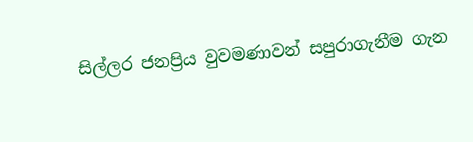සිල්ලර ජනප්‍රිය වුවමණාවන් සපුරාගැනීම ගැන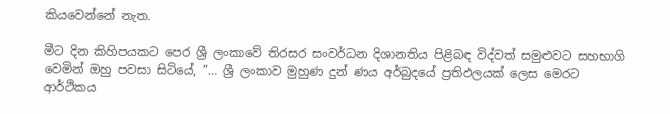කියවෙන්නේ නැත.

මීට දින කිහිපයකට පෙර ශ්‍රී ලංකාවේ තිරසර සංවර්ධන දිශානතිය පිළිබඳ විද්වත් සමුළුවට සහභාගි වෙමින් ඔහු පවසා සිටියේ, ”… ශ්‍රී ලංකාව මුහුණ දුන් ණය අර්බුදයේ ප්‍රතිඵලයක් ලෙස මෙරට ආර්ථිකය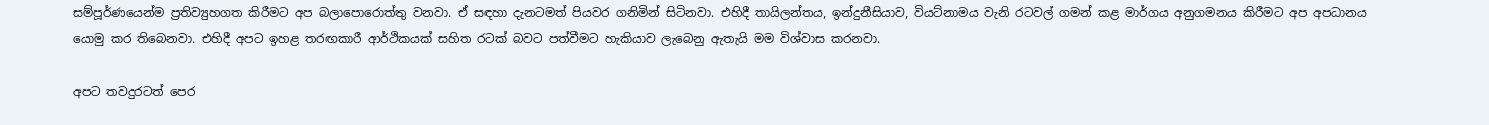සම්පූර්ණයෙන්ම ප්‍රතිව්‍යුහගත කිරීමට අප බලාපොරොත්තු වනවා. ඒ සඳහා දැනටමත් පියවර ගනිමින් සිටිනවා. එහිදී තායිලන්තය, ඉන්දුනීසියාව, වියට්නාමය වැනි රටවල් ගමන් කළ මාර්ගය අනුගමනය කිරීමට අප අපධානය යොමු කර තිබෙනවා. එහිදී අපට ඉහළ තරඟකාරී ආර්ථිකයක් සහිත රටක් බවට පත්වීමට හැකියාව ලැබෙනු ඇතැයි මම විශ්වාස කරනවා.

අපට තවදුරටත් පෙර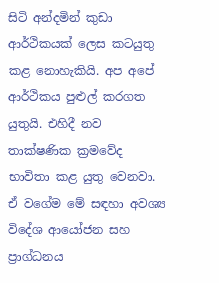සිටි අන්දමින් කුඩා ආර්ථිකයක් ලෙස කටයුතු කළ නොහැකියි. අප අපේ ආර්ථිකය පුළුල් කරගත යුතුයි. එහිදී නව තාක්ෂණික ක්‍රමවේද භාවිතා කළ යුතු වෙනවා. ඒ වගේම මේ සඳහා අවශ්‍ය විදේශ ආයෝජන සහ ප්‍රාග්ධනය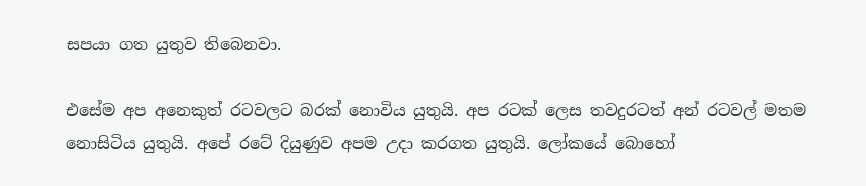සපයා ගත යුතුව තිබෙනවා.

එසේම අප අනෙකුත් රටවලට බරක් නොවිය යුතුයි. අප රටක් ලෙස තවදුරටත් අන් රටවල් මතම නොසිටිය යුතුයි. අපේ රටේ දියුණුව අපම උදා කරගත යුතුයි. ලෝකයේ බොහෝ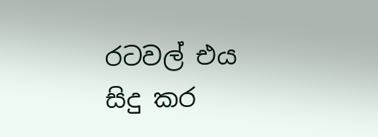රටවල් එය සිදු කර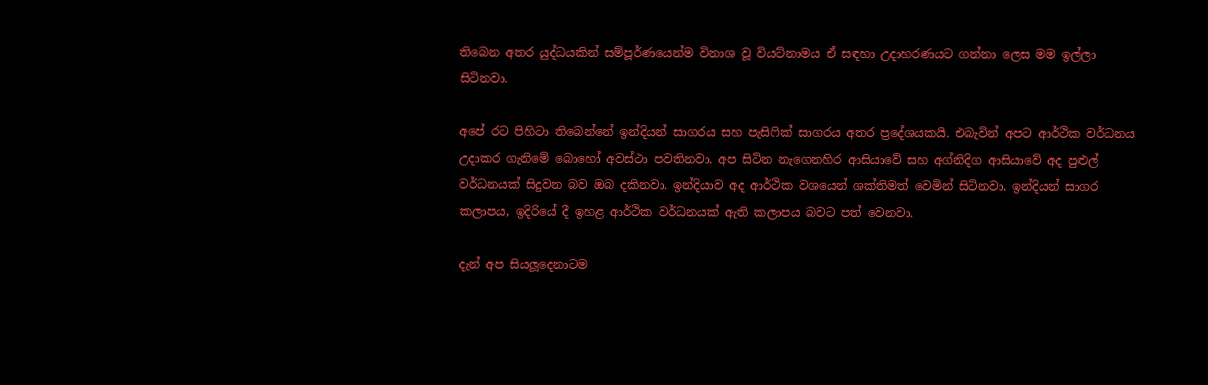තිබෙන අතර යුද්ධයකින් සම්පූර්ණයෙන්ම විනාශ වූ වියට්නාමය ඒ සඳහා උදාහරණයට ගන්නා ලෙස මම ඉල්ලා සිටිනවා.

අපේ රට පිහිටා තිබෙන්නේ ඉන්දියන් සාගරය සහ පැසිෆික් සාගරය අතර ප්‍රදේශයකයි. එබැවින් අපට ආර්ථික වර්ධනය උදාකර ගැනිමේ බොහෝ අවස්ථා පවතිනවා. අප සිටින නැගෙනහිර ආසියාවේ සහ අග්නිදිග ආසියාවේ අද පුළුල් වර්ධනයක් සිදුවන බව ඔබ දකිනවා. ඉන්දියාව අද ආර්ථික වශයෙන් ශක්තිමත් වෙමින් සිටිනවා. ඉන්දියන් සාගර කලාපය, ඉදිරියේ දී ඉහළ ආර්ථික වර්ධනයක් ඇති කලාපය බවට පත් වෙනවා.

දැන් අප සියලූදෙනාටම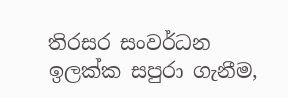තිරසර සංවර්ධන ඉලක්ක සපුරා ගැනීම,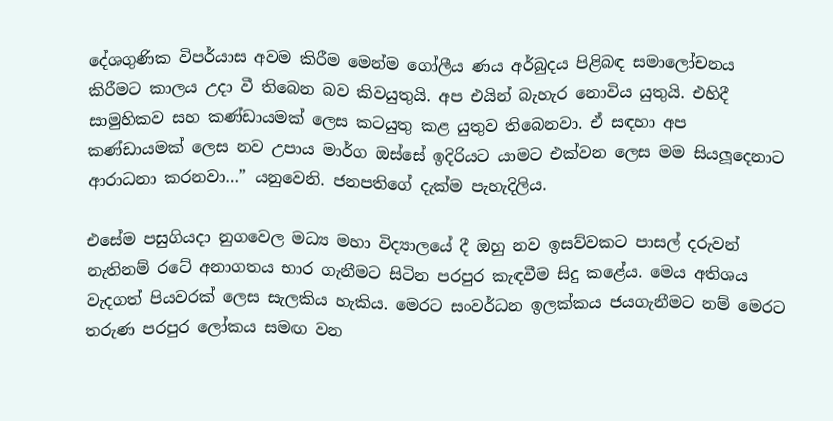දේශගුණික විපර්යාස අවම කිරීම මෙන්ම ගෝලීය ණය අර්බුදය පිළිබඳ සමාලෝචනය කිරීමට කාලය උදා වී තිබෙන බව කිවයුතුයි. අප එයින් බැහැර නොවිය යුතුයි. එහිදී සාමුහිකව සහ කණ්ඩායමක් ලෙස කටයුතු කළ යුතුව තිබෙනවා. ඒ සඳහා අප කණ්ඩායමක් ලෙස නව උපාය මාර්ග ඔස්සේ ඉදිරියට යාමට එක්වන ලෙස මම සියලූ‍දෙනාට ආරාධනා කරනවා…” යනුවෙනි. ජනපතිගේ දැක්ම පැහැදිලිය.

එසේම පසුගියදා නුගවෙල මධ්‍ය මහා විද්‍යාලයේ දී ඔහු නව ඉසව්වකට පාසල් දරුවන් නැතිනම් රටේ අනාගතය භාර ගැනීමට සිටින පරපුර කැඳවීම සිදු කළේය. මෙය අතිශය වැදගත් පියවරක් ලෙස සැලකිය හැකිය. මෙරට සංවර්ධන ඉලක්කය ජයගැනීමට නම් මෙරට තරුණ පරපුර ලෝකය සමඟ වන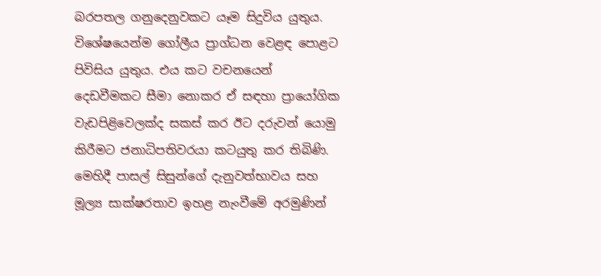බරපතල ගනුදෙනුවකට යෑම සිදුවිය යුතුය. විශේෂයෙන්ම ගෝලීය ප්‍රාග්ධන වෙළඳ පොළට පිවිසිය යුතුය. එය කට වචනයෙන් දෙඩවීමකට සීමා නොකර ඒ සඳහා ප්‍රායෝගික වැඩපිළිවෙලක්ද සකස් කර ඊට දරුවන් යොමු කිරීමට ජනාධිපතිවරයා කටයුතු කර තිබිණි. මෙහිදී පාසල් සිසුන්ගේ දැනුවත්භාවය සහ මූල්‍ය සාක්ෂරතාව ඉහළ නැංවීමේ අරමුණින්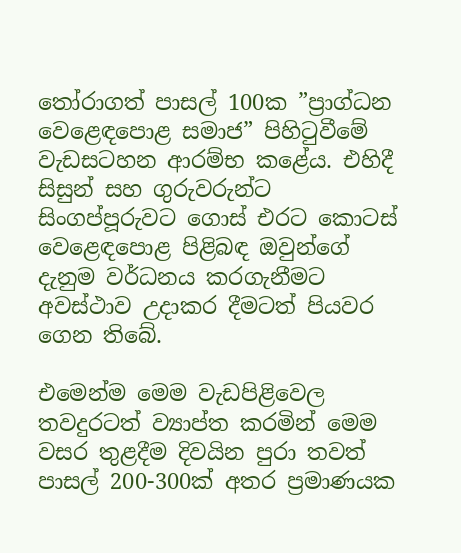තෝරාගත් පාසල් 100ක ”ප්‍රාග්ධන වෙළෙඳපොළ සමාජ” පිහිටුවීමේ වැඩසටහන ආරම්භ කළේය. එහිදී සිසුන් සහ ගුරුවරුන්ට සිංගප්පූරුවට ගොස් එරට කොටස් වෙළෙඳපොළ පිළිබඳ ඔවුන්ගේ දැනුම වර්ධනය කරගැනීමට අවස්ථාව උදාකර දීමටත් පියවර ගෙන තිබේ.

එමෙන්ම මෙම වැඩපිළිවෙල තවදුරටත් ව්‍යාප්ත කරමින් මෙම වසර තුළදීම දිවයින පුරා තවත් පාසල් 200-300ක් අතර ප්‍රමාණයක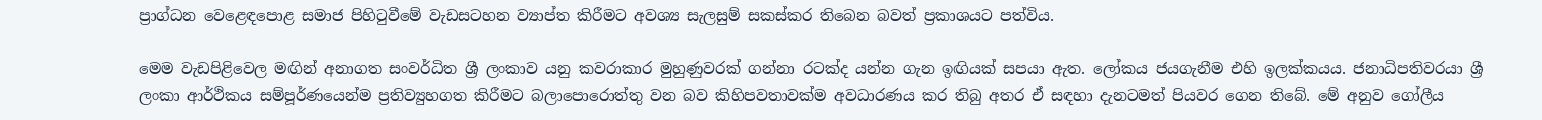ප්‍රාග්ධන වෙළෙඳපොළ සමාජ පිහිටුවීමේ වැඩසටහන ව්‍යාප්ත කිරීමට අවශ්‍ය සැලසුම් සකස්කර තිබෙන බවත් ප්‍රකාශයට පත්විය.

මෙම වැඩපිළිවෙල මඟින් අනාගත සංවර්ධිත ශ්‍රී ලංකාව යනු කවරාකාර මුහුණුවරක් ගන්නා රටක්ද යන්න ගැන ඉඟියක් සපයා ඇත. ලෝකය ජයගැනීම එහි ඉලක්කයය. ජනාධිපතිවරයා ශ්‍රී ලංකා ආර්ථිකය සම්පූර්ණයෙන්ම ප්‍රතිව්‍යුහගත කිරීමට බලාපොරොත්තු වන බව කිහිපවතාවක්ම අවධාරණය කර තිබු අතර ඒ සඳහා දැනටමත් පියවර ගෙන තිබේ. මේ අනුව ගෝලීය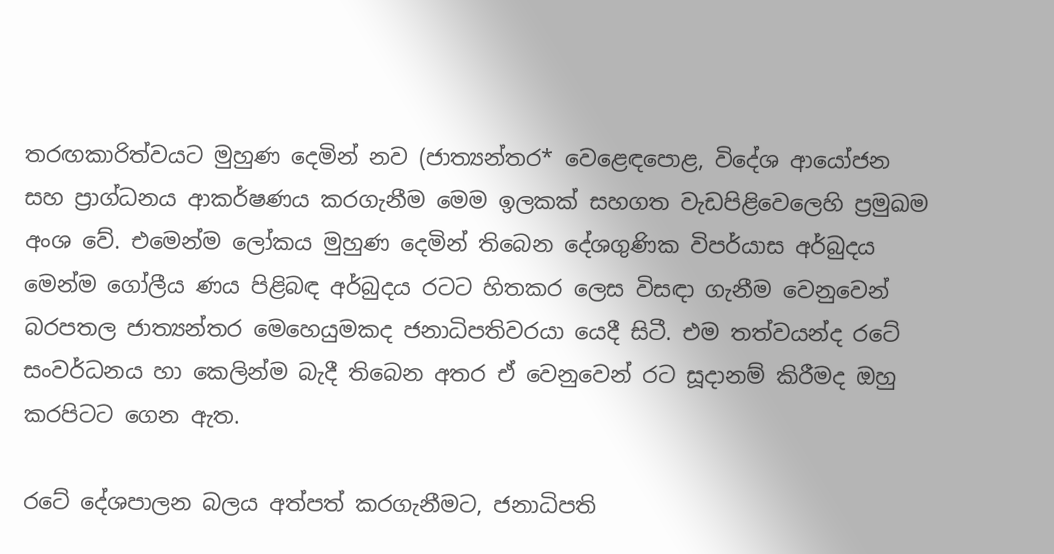තරඟකාරිත්වයට මුහුණ දෙමින් නව (ජාත්‍යන්තර* වෙළෙඳපොළ, විදේශ ආයෝජන සහ ප්‍රාග්ධනය ආකර්ෂණය කරගැනීම මෙම ඉලකක් සහගත වැඩපිළිවෙලෙහි ප්‍රමුඛම අංශ වේ. එමෙන්ම ලෝකය මුහුණ දෙමින් තිබෙන දේශගුණික විපර්යාස අර්බුදය මෙන්ම ගෝලීය ණය පිළිබඳ අර්බුදය රටට හිතකර ලෙස විසඳා ගැනීම වෙනුවෙන් බරපතල ජාත්‍යන්තර මෙහෙයුමකද ජනාධිපතිවරයා යෙදී සිටී. එම තත්වයන්ද රටේ සංවර්ධනය හා කෙලින්ම බැදී තිබෙන අතර ඒ වෙනුවෙන් රට සූදානම් කිරීමද ඔහු කරපිටට ගෙන ඇත.

රටේ දේශපාලන බලය අත්පත් කරගැනීමට, ජනාධිපති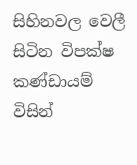සිහිනවල වෙලී සිටින විපක්ෂ කණ්ඩායම් විසින්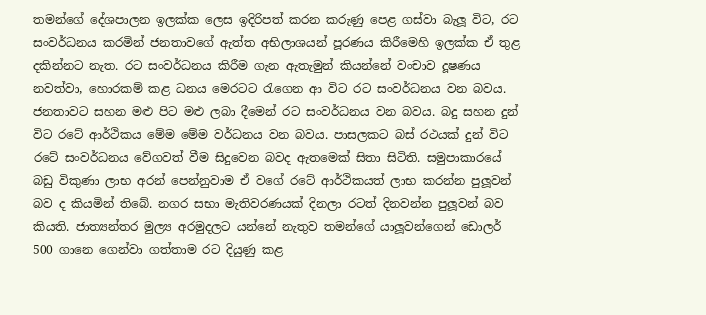තමන්ගේ දේශපාලන ඉලක්ක ලෙස ඉදිරිපත් කරන කරුණු පෙළ ගස්වා බැලූ විට, රට සංවර්ධනය කරමින් ජනතාවගේ ඇත්ත අභිලාශයන් පූරණය කිරීමෙහි ඉලක්ක ඒ තුළ දකින්නට නැත. රට සංවර්ධනය කිරීම ගැන ඇතැමුන් කියන්නේ වංචාව දූෂණය නවත්වා, හොරකම් කළ ධනය මෙරටට රැගෙන ආ විට රට සංවර්ධනය වන බවය. ජනතාවට සහන මළු පිට මළු ලබා දීමෙන් රට සංවර්ධනය වන බවය. බදු සහන දුන් විට රටේ ආර්ථිකය මේම මේම වර්ධනය වන බවය. පාසලකට බස් රථයක් දුන් විට රටේ සංවර්ධනය වේගවත් වීම සිදුවෙන බවද ඇතමෙක් සිතා සිටිති. සමුපාකාරයේ බඩු විකුණා ලාභ අරන් පෙන්නුවාම ඒ වගේ රටේ ආර්ථිකයත් ලාභ කරන්න පුලූ‍වන් බව ද කියමින් තිබේ. නගර සභා මැතිවරණයක් දිනලා රටත් දිනවන්න පුලූ‍වන් බව කියති. ජාත්‍යන්තර මුල්‍ය අරමුදලට යන්නේ නැතුව තමන්ගේ යාලූ‍වන්ගෙන් ඩොලර් 500 ගානෙ ගෙන්වා ගත්තාම රට දියුණු කළ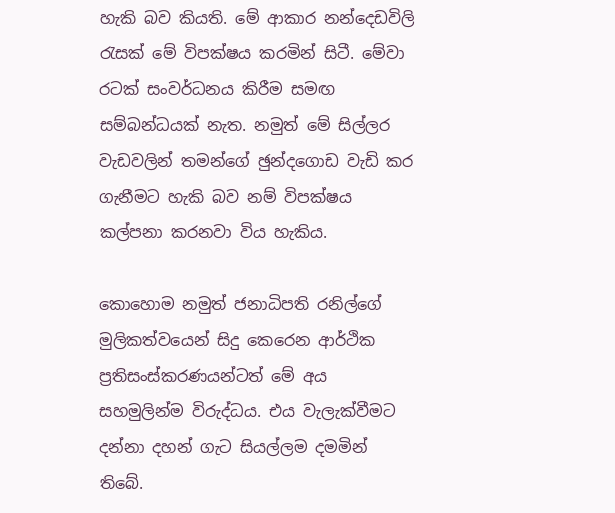හැකි බව කියති. මේ ආකාර නන්දෙඩවිලි රැසක් මේ විපක්ෂය කරමින් සිටී. මේවා රටක් සංවර්ධනය කිරීම සමඟ සම්බන්ධයක් නැත. නමුත් මේ සිල්ලර වැඩවලින් තමන්ගේ ඡුන්දගොඩ වැඩි කර ගැනීමට හැකි බව නම් විපක්ෂය කල්පනා කරනවා විය හැකිය.

කොහොම නමුත් ජනාධිපති රනිල්ගේ මුලිකත්වයෙන් සිදු කෙරෙන ආර්ථික ප්‍රතිසංස්කරණයන්ටත් මේ අය සහමුලින්ම විරුද්ධය. එය වැලැක්වීමට දන්නා දහන් ගැට සියල්ලම දමමින් තිබේ.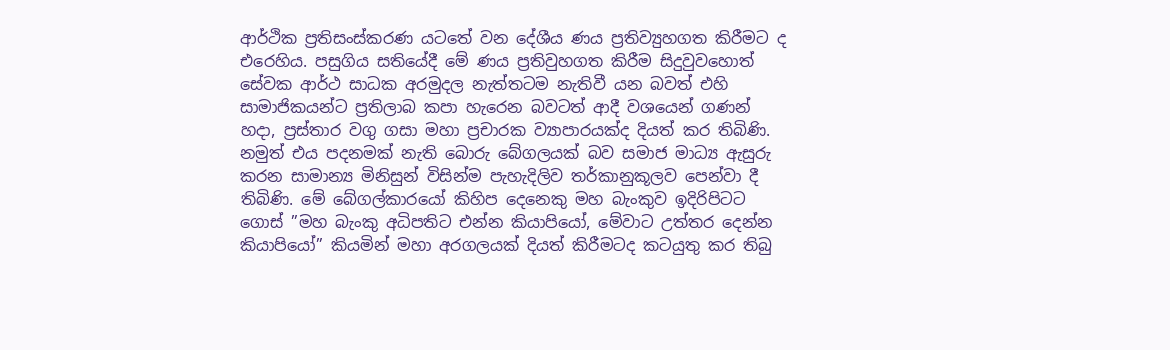ආර්ථික ප්‍රතිසංස්කරණ යටතේ වන දේශීය ණය ප්‍රතිව්‍යුහගත කිරීමට ද එරෙහිය. පසුගිය සතියේදී මේ ණය ප්‍රතිවුහගත කිරීම සිදුවුවහොත් සේවක ආර්ථ සාධක අරමුදල නැත්තටම නැතිවී යන බවත් එහි සාමාජිකයන්ට ප්‍රතිලාබ කපා හැරෙන බවටත් ආදී වශයෙන් ගණන් හදා, ප්‍රස්තාර වගු ගසා මහා ප්‍රචාරක ව්‍යාපාරයක්ද දියත් කර තිබිණි. නමුත් එය පදනමක් නැති බොරු බේගලයක් බව සමාජ මාධ්‍ය ඇසුරු කරන සාමාන්‍ය මිනිසුන් විසින්ම පැහැදිලිව තර්කානුකූලව පෙන්වා දී තිබිණි. මේ බේගල්කාරයෝ කිහිප දෙනෙකු මහ බැංකුව ඉදිරිපිටට ගොස් ”මහ බැංකු අධිපතිට එන්න කියාපියෝ, මේවාට උත්තර දෙන්න කියාපියෝ” කියමින් මහා අරගලයක් දියත් කිරීමටද කටයුතු කර තිබු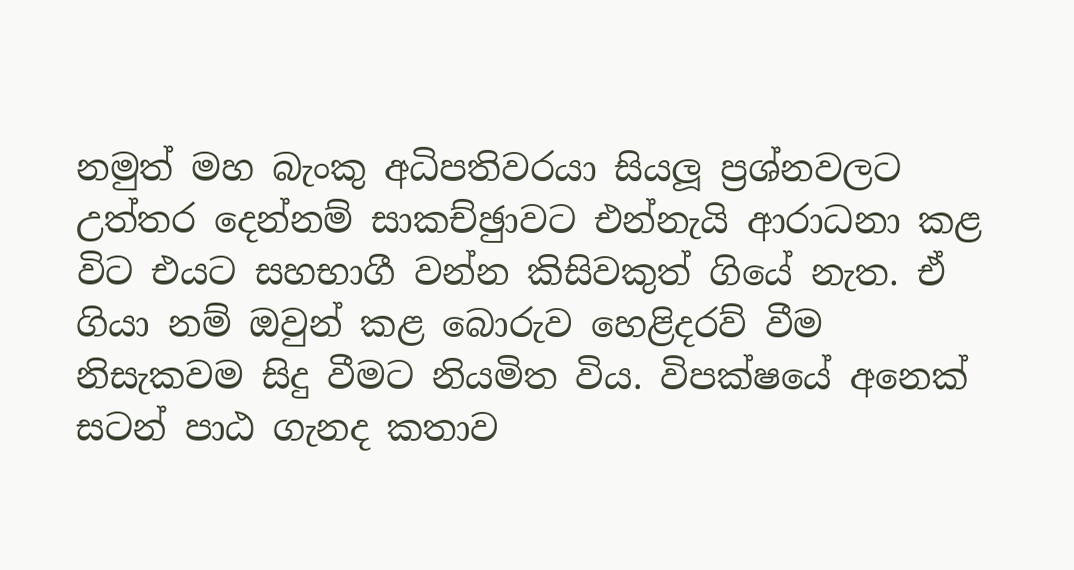නමුත් මහ බැංකු අධිපතිවරයා සියලූ‍ ප්‍රශ්නවලට උත්තර දෙන්නම් සාකච්ඡුාවට එන්නැයි ආරාධනා කළ විට එයට සහභාගී වන්න කිසිවකුත් ගියේ නැත. ඒ ගියා නම් ඔවුන් කළ බොරුව හෙළිදරව් වීම නිසැකවම සිදු වීමට නියමිත විය. විපක්ෂයේ අනෙක් සටන් පාඨ ගැනද කතාව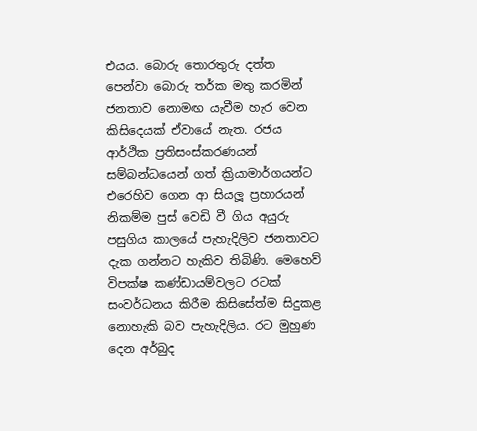එයය. බොරු තොරතුරු දත්ත පෙන්වා බොරු තර්ක මතු කරමින් ජනතාව නොමඟ යැවීම හැර වෙන කිසිදෙයක් ඒවායේ නැත. රජය ආර්ථික ප්‍රතිසංස්කරණයන් සම්බන්ධයෙන් ගත් ක්‍රියාමාර්ගයන්ට එරෙහිව ගෙන ආ සියලූ‍ ප්‍රහාරයන් නිකම්ම පුස් වෙඩි වී ගිය අයුරු පසුගිය කාලයේ පැහැදිලිව ජනතාවට දැක ගන්නට හැකිව තිබිණි. මෙහෙව් විපක්ෂ කණ්ඩායම්වලට රටක් සංවර්ධනය කිරීම කිසිසේත්ම සිදුකළ නොහැකි බව පැහැදිලිය. රට මුහුණ දෙන අර්බුද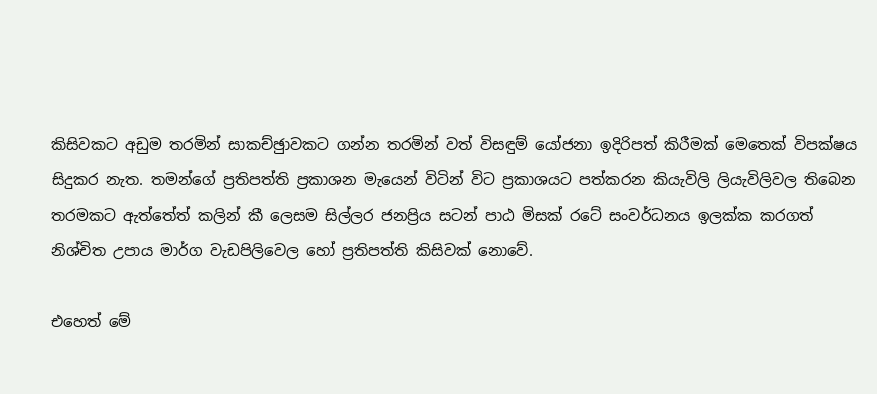කිසිවකට අඩුම තරමින් සාකච්ඡුාවකට ගන්න තරමින් වත් විසඳුම් යෝජනා ඉදිරිපත් කිරීමක් මෙතෙක් විපක්ෂය සිදුකර නැත. තමන්ගේ ප්‍රතිපත්ති ප්‍රකාශන මැයෙන් විටින් විට ප්‍රකාශයට පත්කරන කියැවිලි ලියැවිලිවල තිබෙන තරමකට ඇත්තේත් කලින් කී ලෙසම සිල්ලර ජනප්‍රිය සටන් පාඨ මිසක් රටේ සංවර්ධනය ඉලක්ක කරගත් නිශ්චිත උපාය මාර්ග වැඩපිලිවෙල හෝ ප්‍රතිපත්ති කිසිවක් නොවේ.

එහෙත් මේ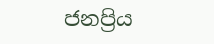ජනප්‍රිය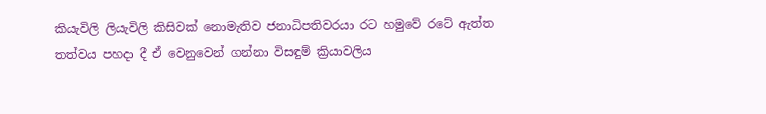කියැවිලි ලියැවිලි කිසිවක් නොමැතිව ජනාධිපතිවරයා රට හමුවේ රටේ ඇත්ත තත්වය පහදා දී ඒ වෙනුවෙන් ගන්නා විසඳුම් ක්‍රියාවලිය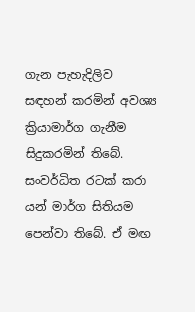ගැන පැහැදිලිව සඳහන් කරමින් අවශ්‍ය ක්‍රියාමාර්ග ගැනීම සිදුකරමින් තිබේ. සංවර්ධිත රටක් කරා යන් මාර්ග සිතියම පෙන්වා තිබේ. ඒ මඟ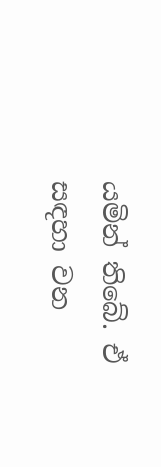යමින් තිබේ. ඒ සඳහා වන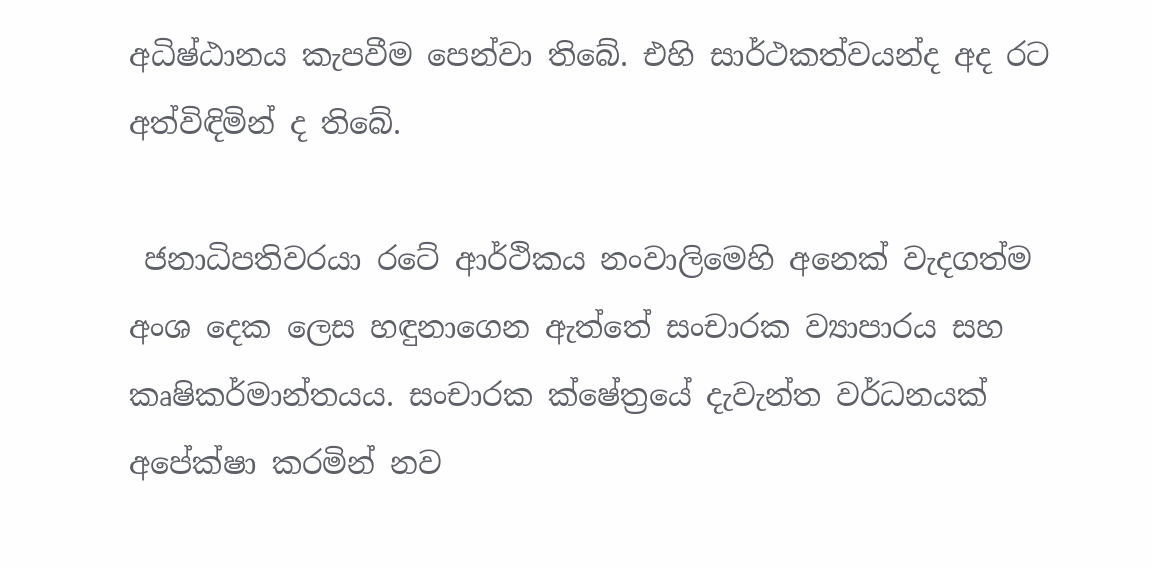අධිෂ්ඨානය කැපවීම පෙන්වා තිබේ. එහි සාර්ථකත්වයන්ද අද රට අත්විඳිමින් ද තිබේ.

 ජනාධිපතිවරයා රටේ ආර්ථිකය නංවාලිමෙහි අනෙක් වැදගත්ම අංශ දෙක ලෙස හඳුනාගෙන ඇත්තේ සංචාරක ව්‍යාපාරය සහ කෘෂිකර්මාන්තයය. සංචාරක ක්ෂේත්‍රයේ දැවැන්ත වර්ධනයක් අපේක්ෂා කරමින් නව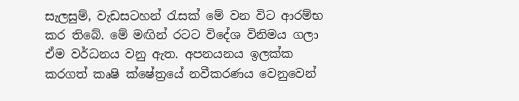සැලසුම්, වැඩසටහන් රැසක් මේ වන විට ආරම්භ කර තිබේ. මේ මඟින් රටට විදේශ විනිමය ගලා ඒම වර්ධනය වනු ඇත. අපනයනය ඉලක්ක කරගත් කෘෂි ක්ෂේත්‍රයේ නවීකරණය වෙනුවෙන්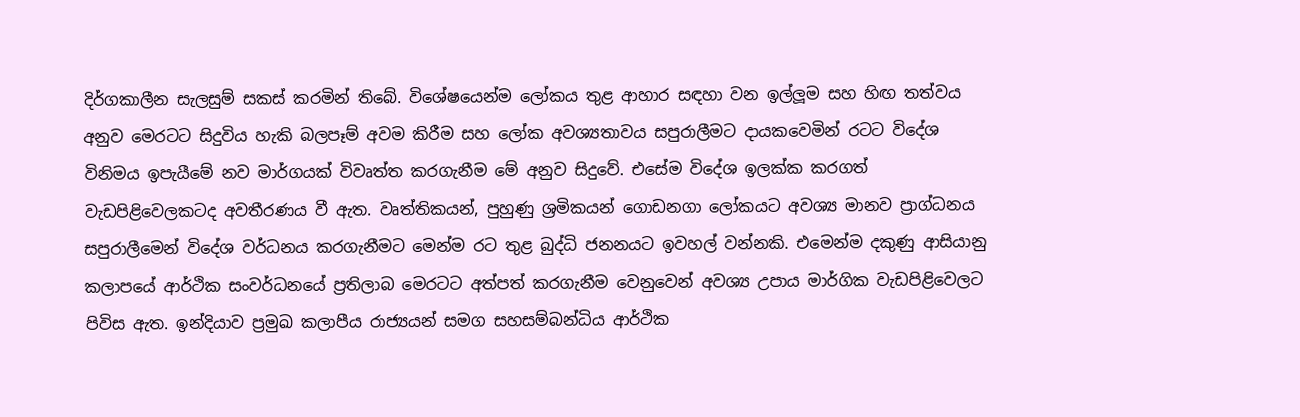දිර්ගකාලීන සැලසුම් සකස් කරමින් තිබේ. විශේෂයෙන්ම ලෝකය තුළ ආහාර සඳහා වන ඉල්ලූ‍ම සහ හිඟ තත්වය අනුව මෙරටට සිදුවිය හැකි බලපෑම් අවම කිරීම සහ ලෝක අවශ්‍යතාවය සපුරාලීමට දායකවෙමින් රටට විදේශ විනිමය ඉපැයීමේ නව මාර්ගයක් විවෘත්ත කරගැනීම මේ අනුව සිදුවේ. එසේම විදේශ ඉලක්ක කරගත් වැඩපිළිවෙලකටද අවතීරණය වී ඇත. වෘත්තිකයන්, පුහුණු ශ්‍රමිකයන් ගොඩනගා ලෝකයට අවශ්‍ය මානව ප්‍රාග්ධනය සපුරාලීමෙන් විදේශ වර්ධනය කරගැනීමට මෙන්ම රට තුළ බුද්ධි ජනනයට ඉවහල් වන්නකි. එමෙන්ම දකුණු ආසියානු කලාපයේ ආර්ථික සංවර්ධනයේ ප්‍රතිලාබ මෙරටට අත්පත් කරගැනීම වෙනුවෙන් අවශ්‍ය උපාය මාර්ගික වැඩපිළිවෙලට පිවිස ඇත. ඉන්දියාව ප්‍රමුඛ කලාපීය රාජ්‍යයන් සමග සහසම්බන්ධිය ආර්ථික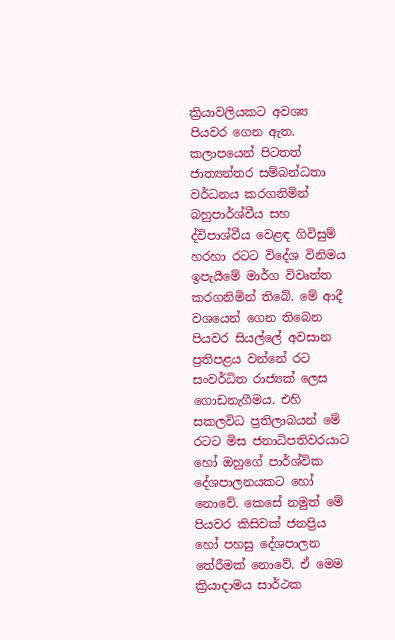ක්‍රියාවලියකට අවශ්‍ය පියවර ගෙන ඇත. කලාපයෙන් පිටතත් ජාත්‍යන්තර සම්බන්ධතා වර්ධනය කරගනිමින් බහුපාර්ශ්වීය සහ ද්විපාශ්වීය වෙළඳ ගිවිසුම් හරහා රටට විදේශ විනිමය ඉපැයීමේ මාර්ග විවෘත්ත කරගනිමින් තිබේ. මේ ආදී වශයෙන් ගෙන තිබෙන පියවර සියල්ලේ අවසාන ප්‍රතිපළය වන්නේ රට සංවර්ධිත රාජ්‍යක් ලෙස ගොඩනැගීමය. එහි සකලවිධ ප්‍රතිලාබයන් මේ රටට මිස ජනාධිපතිවරයාට හෝ ඔහුගේ පාර්ශ්වික දේශපාලනයකට හෝ නොවේ. කෙසේ නමුත් මේ පියවර කිසිවක් ජනප්‍රිය හෝ පහසු දේශපාලන තේරීමක් නොවේ. ඒ මෙම ක්‍රියාදාමය සාර්ථක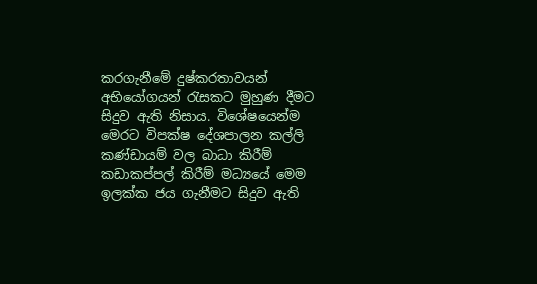කරගැනීමේ දුෂ්කරතාවයන් අභියෝගයන් රැසකට මුහුණ දීමට සිදුව ඇති නිසාය. විශේෂයෙන්ම මෙරට විපක්ෂ දේශපාලන කල්ලි කණ්ඩායම් වල බාධා කිරීම් කඩාකප්පල් කිරීම් මධ්‍යයේ මෙම ඉලක්ක ජය ගැනීමට සිදුව ඇති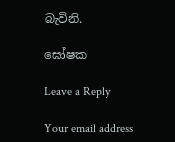බැවිනි.

ඝෝෂක

Leave a Reply

Your email address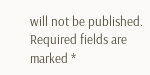will not be published. Required fields are marked *